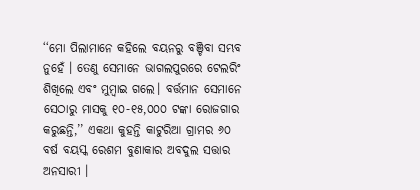‘‘ମୋ ପିଲାମାନେ କହିଲେ ବୟନରୁ ବଞ୍ଚିବା ସମ୍ଭବ ନୁହେଁ । ତେଣୁ ସେମାନେ ଭାଗଲପୁରରେ ଟେଲରିଂ ଶିଖିଲେ ଏବଂ ମୁମ୍ବାଇ ଗଲେ। ବର୍ତ୍ତମାନ ସେମାନେ ସେଠାରୁ ମାସକୁ ୧୦-୧୫,୦୦୦ ଟଙ୍କା ରୋଜଗାର କରୁଛନ୍ତି,’’ ଏକଥା କୁହନ୍ତି କାଟୁରିଆ ଗ୍ରାମର ୬୦ ବର୍ଷ ବୟସ୍କ ରେଶମ ବୁଣାକାର ଅବଦୁଲ ସତ୍ତାର ଅନସାରୀ ।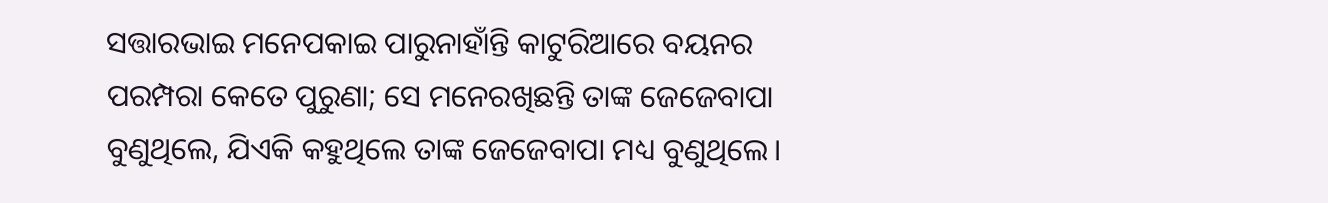ସତ୍ତାରଭାଇ ମନେପକାଇ ପାରୁନାହାଁନ୍ତି କାଟୁରିଆରେ ବୟନର ପରମ୍ପରା କେତେ ପୁରୁଣା; ସେ ମନେରଖିଛନ୍ତି ତାଙ୍କ ଜେଜେବାପା ବୁଣୁଥିଲେ, ଯିଏକି କହୁଥିଲେ ତାଙ୍କ ଜେଜେବାପା ମଧ୍ୟ ବୁଣୁଥିଲେ।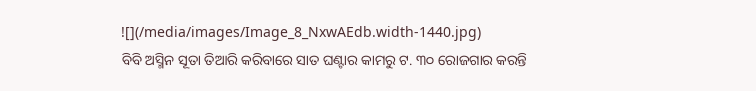![](/media/images/Image_8_NxwAEdb.width-1440.jpg)
ବିବି ଅସ୍ମିନ ସୂତା ତିଆରି କରିବାରେ ସାତ ଘଣ୍ଟାର କାମରୁ ଟ. ୩୦ ରୋଜଗାର କରନ୍ତି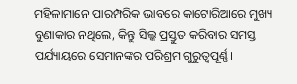ମହିଳାମାନେ ପାରମ୍ପରିକ ଭାବରେ କାଟୋରିଆରେ ମୁଖ୍ୟ ବୁଣାକାର ନଥିଲେ, କିନ୍ତୁ ସିଲ୍କ ପ୍ରସ୍ତୁତ କରିବାର ସମସ୍ତ ପର୍ଯ୍ୟାୟରେ ସେମାନଙ୍କର ପରିଶ୍ରମ ଗୁରୁତ୍ୱପୂର୍ଣ୍ଣ।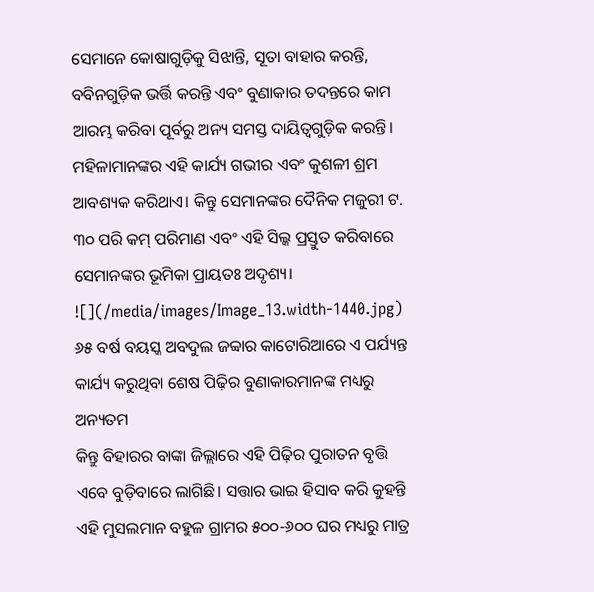ସେମାନେ କୋଷାଗୁଡ଼ିକୁ ସିଝାନ୍ତି, ସୂତା ବାହାର କରନ୍ତି, ବବିନଗୁଡ଼ିକ ଭର୍ତ୍ତି କରନ୍ତି ଏବଂ ବୁଣାକାର ତଦନ୍ତରେ କାମ ଆରମ୍ଭ କରିବା ପୂର୍ବରୁ ଅନ୍ୟ ସମସ୍ତ ଦାୟିତ୍ୱଗୁଡ଼ିକ କରନ୍ତି। ମହିଳାମାନଙ୍କର ଏହି କାର୍ଯ୍ୟ ଗଭୀର ଏବଂ କୁଶଳୀ ଶ୍ରମ ଆବଶ୍ୟକ କରିଥାଏ। କିନ୍ତୁ ସେମାନଙ୍କର ଦୈନିକ ମଜୁରୀ ଟ. ୩୦ ପରି କମ୍ ପରିମାଣ ଏବଂ ଏହି ସିଲ୍କ ପ୍ରସ୍ତୁତ କରିବାରେ ସେମାନଙ୍କର ଭୂମିକା ପ୍ରାୟତଃ ଅଦୃଶ୍ୟ।
![](/media/images/Image_13.width-1440.jpg)
୬୫ ବର୍ଷ ବୟସ୍କ ଅବଦୁଲ ଜବ୍ବାର କାଟୋରିଆରେ ଏ ପର୍ଯ୍ୟନ୍ତ କାର୍ଯ୍ୟ କରୁଥିବା ଶେଷ ପିଢ଼ିର ବୁଣାକାରମାନଙ୍କ ମଧ୍ୟରୁ ଅନ୍ୟତମ
କିନ୍ତୁ ବିହାରର ବାଙ୍କା ଜିଲ୍ଲାରେ ଏହି ପିଢ଼ିର ପୁରାତନ ବୃତ୍ତି ଏବେ ବୁଡ଼ିବାରେ ଲାଗିଛି। ସତ୍ତାର ଭାଇ ହିସାବ କରି କୁହନ୍ତି ଏହି ମୁସଲମାନ ବହୁଳ ଗ୍ରାମର ୫୦୦-୬୦୦ ଘର ମଧ୍ୟରୁ ମାତ୍ର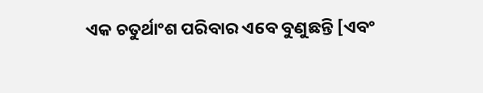ଏକ ଚତୁର୍ଥାଂଶ ପରିବାର ଏବେ ବୁଣୁଛନ୍ତି [ଏବଂ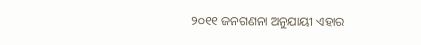୨୦୧୧ ଜନଗଣନା ଅନୁଯାୟୀ ଏହାର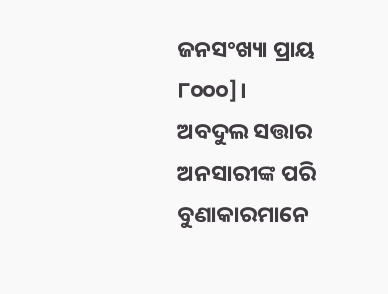ଜନସଂଖ୍ୟା ପ୍ରାୟ ୮୦୦୦]।
ଅବଦୁଲ ସତ୍ତାର ଅନସାରୀଙ୍କ ପରି ବୁଣାକାରମାନେ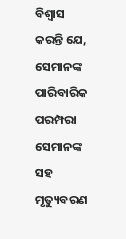ବିଶ୍ୱାସ କରନ୍ତି ଯେ, ସେମାନଙ୍କ ପାରିବାରିକ ପରମ୍ପରା ସେମାନଙ୍କ ସହ ମୃତ୍ୟୁବରଣ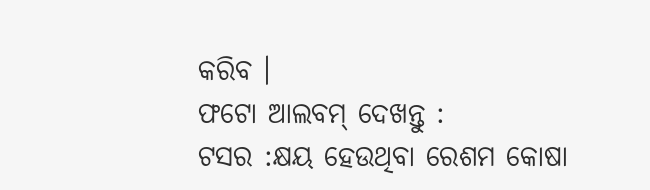କରିବ ।
ଫଟୋ ଆଲବମ୍ ଦେଖନ୍ତୁ :
ଟସର :କ୍ଷୟ ହେଉଥିବା ରେଶମ କୋଷା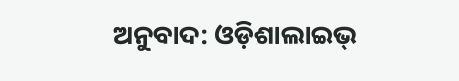ଅନୁବାଦ: ଓଡ଼ିଶାଲାଇଭ୍